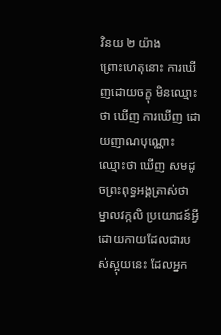វិនយ ២ យ៉ាង
ព្រោះហេតុនោះ ការឃើញដោយចក្ខុ មិនឈ្មោះថា ឃើញ ការឃើញ ដោយញាណបុណ្ណោះ ឈ្មោះថា ឃើញ សមដូចព្រះពុទ្ធអង្គត្រាស់ថា ម្នាលវក្កលិ ប្រយោជន៍អ្វីដោយកាយដែលជារបស់ស្អុយនេះ ដែលអ្នក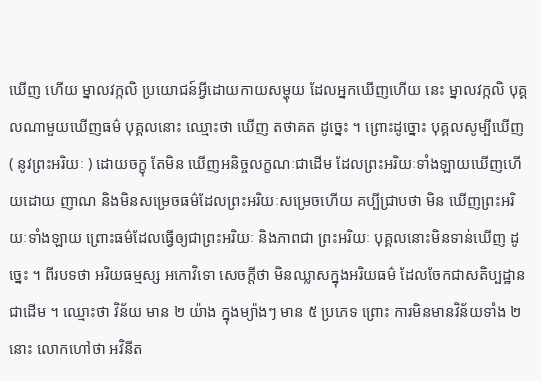ឃើញ ហើយ ម្នាលវក្កលិ ប្រយោជន៍អ្វីដោយកាយសម្ហុយ ដែលអ្នកឃើញហើយ នេះ ម្នាលវក្កលិ បុគ្គលណាមួយឃើញធម៌ បុគ្គលនោះ ឈ្មោះថា ឃើញ តថាគត ដូច្នេះ ។ ព្រោះដូច្នោះ បុគ្គលសូម្បីឃើញ ( នូវព្រះអរិយៈ ) ដោយចក្ខុ តែមិន ឃើញអនិច្ចលក្ខណៈជាដើម ដែលព្រះអរិយៈទាំងឡាយឃើញហើយដោយ ញាណ និងមិនសម្រេចធម៌ដែលព្រះអរិយៈសម្រេចហើយ គប្បីជ្រាបថា មិន ឃើញព្រះអរិយៈទាំងឡាយ ព្រោះធម៌ដែលធ្វើឲ្យជាព្រះអរិយៈ និងភាពជា ព្រះអរិយៈ បុគ្គលនោះមិនទាន់ឃើញ ដូច្នេះ ។ ពីរបទថា អរិយធម្មស្ស អកោវិទោ សេចក្តីថា មិនឈ្លាសក្នុងអរិយធម៌ ដែលចែកជាសតិប្បដ្ឋានជាដើម ។ ឈ្មោះថា វិន័យ មាន ២ យ៉ាង ក្នុងម្យ៉ាងៗ មាន ៥ ប្រភេទ ព្រោះ ការមិនមានវិន័យទាំង ២ នោះ លោកហៅថា អវិនីត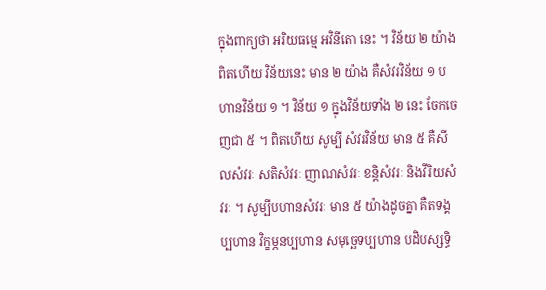ក្នុងពាក្យថា អរិយធម្មេ អវិនីតោ នេះ ។ វិន័យ ២ យ៉ាង ពិតហើយ វិន័យនេះ មាន ២ យ៉ាង គឺសំវរវិន័យ ១ បហានវិន័យ ១ ។ វិន័យ ១ ក្នុងវិន័យទាំង ២ នេះ ចែកចេញជា ៥ ។ ពិតហើយ សូម្បី សំវរវិន័យ មាន ៥ គឺសីលសំវរៈ សតិសំវរៈ ញាណសំវរៈ ខន្តិសំវរៈ និងវីរិយសំវរៈ ។ សូម្បីបហានសំវរៈ មាន ៥ យ៉ាងដូចគ្នា គឺតទង្គប្បហាន វិក្ខម្ភនប្បហាន សមុច្ឆេទប្បហាន បដិបស្សទ្ធិ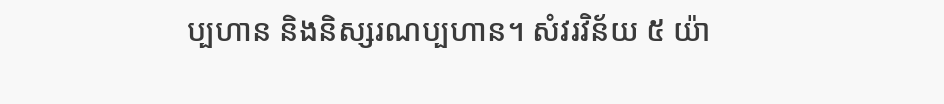ប្បហាន និងនិស្សរណប្បហាន។ សំវរវិន័យ ៥ យ៉ា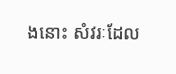ងនោះ សំវរៈដែល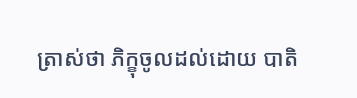ត្រាស់ថា ភិក្ខុចូលដល់ដោយ បាតិ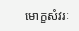មោក្ខសំវរៈ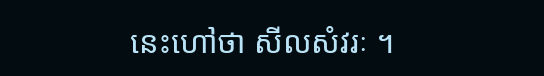នេះហៅថា សីលសំវរៈ ។